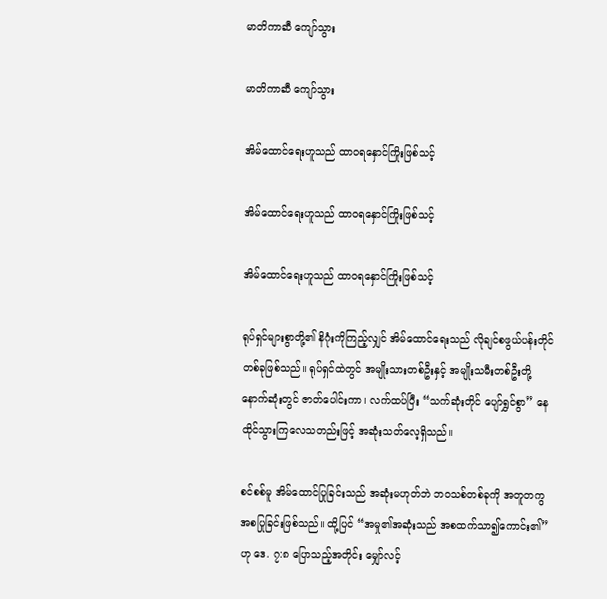မာတိကာဆီ ကျော်သွား

မာတိကာဆီ ကျော်သွား

အိမ်ထောင်ရေးဟူသည် ထာဝရနှောင်ကြိုးဖြစ်သင့်

အိမ်ထောင်ရေးဟူသည် ထာဝရနှောင်ကြိုးဖြစ်သင့်

အိမ်ထောင်ရေးဟူသည် ထာဝရနှောင်ကြိုးဖြစ်သင့်

ရုပ်ရှင်များစွာတို့၏ နိဂုံးကိုကြည့်လျှင် အိမ်ထောင်ရေးသည် လိုချင်စဖွယ်ပန်းတိုင်တစ်ခုဖြစ်သည်။ ရုပ်ရှင်ထဲတွင် အမျိုးသားတစ်ဦးနှင့် အမျိုးသမီးတစ်ဦးတို့ နောက်ဆုံးတွင် ဇာတ်ပေါင်းကာ၊ လက်ထပ်ပြီး “သက်ဆုံးတိုင် ပျော်ရွှင်စွာ” နေထိုင်သွားကြလေသတည်းဖြင့် အဆုံးသတ်လေ့ရှိသည်။

စင်စစ်မူ အိမ်ထောင်ပြုခြင်းသည် အဆုံးမဟုတ်ဘဲ ဘဝသစ်တစ်ခုကို အတူတကွ အစပြုခြင်းဖြစ်သည်။ ထို့ပြင် “အမှု၏အဆုံးသည် အစထက်သာ၍ကောင်း၏” ဟု ဒေ. ၇:၈ ပြောသည့်အတိုင်း မျှော်လင့်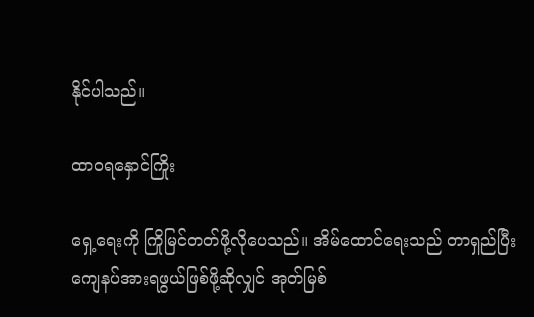နိုင်ပါသည်။

ထာဝရနှောင်ကြိုး

ရှေ့ရေးကို ကြိုမြင်တတ်ဖို့လိုပေသည်။ အိမ်ထောင်ရေးသည် တာရှည်ပြီး ကျေနပ်အားရဖွယ်ဖြစ်ဖို့ဆိုလျှင် အုတ်မြစ်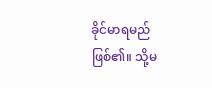ခိုင်မာရမည်ဖြစ်၏။ သို့မ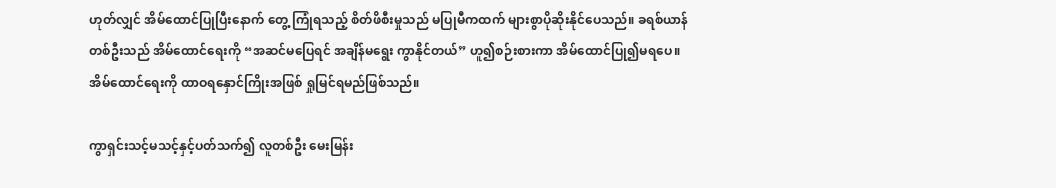ဟုတ်လျှင် အိမ်ထောင်ပြုပြီးနောက် တွေ့ ကြုံရသည့် စိတ်ဖိစီးမှုသည် မပြုမီကထက် များစွာပိုဆိုးနိုင်ပေသည်။ ခရစ်ယာန်တစ်ဦးသည် အိမ်ထောင်ရေးကို “အဆင်မပြေရင် အချိန်မရွေး ကွာနိုင်တယ်” ဟူ၍စဉ်းစားကာ အိမ်ထောင်ပြု၍မရပေ။ အိမ်ထောင်ရေးကို ထာဝရနှောင်ကြိုးအဖြစ် ရှုမြင်ရမည်ဖြစ်သည်။

ကွာရှင်းသင့်မသင့်နှင့်ပတ်သက်၍ လူတစ်ဦး မေးမြန်း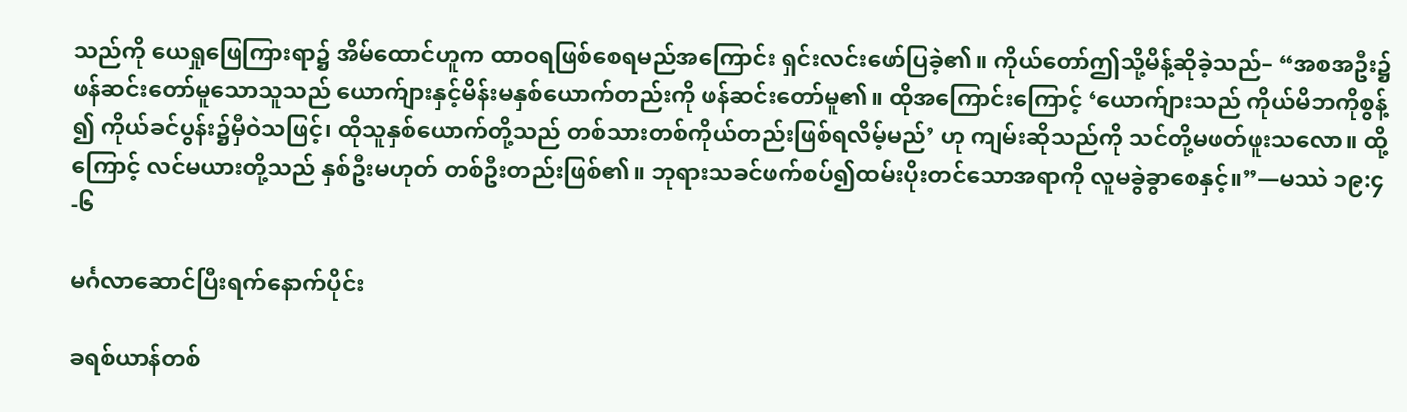သည်ကို ယေရှုဖြေကြားရာ၌ အိမ်ထောင်ဟူက ထာဝရဖြစ်စေရမည်အကြောင်း ရှင်းလင်းဖော်ပြခဲ့၏။ ကိုယ်တော်ဤသို့မိန့်ဆိုခဲ့သည်– “အစအဦး၌ ဖန်ဆင်းတော်မူသောသူသည် ယောက်ျားနှင့်မိန်းမနှစ်ယောက်တည်းကို ဖန်ဆင်းတော်မူ၏။ ထိုအကြောင်းကြောင့် ‘ယောက်ျားသည် ကိုယ်မိဘကိုစွန့်၍ ကိုယ်ခင်ပွန်း၌မှီဝဲသဖြင့်၊ ထိုသူနှစ်ယောက်တို့သည် တစ်သားတစ်ကိုယ်တည်းဖြစ်ရလိမ့်မည်’ ဟု ကျမ်းဆိုသည်ကို သင်တို့မဖတ်ဖူးသလော။ ထို့ကြောင့် လင်မယားတို့သည် နှစ်ဦးမဟုတ် တစ်ဦးတည်းဖြစ်၏။ ဘုရားသခင်ဖက်စပ်၍ထမ်းပိုးတင်သောအရာကို လူမခွဲခွာစေနှင့်။”—မဿဲ ၁၉:၄-၆

မင်္ဂလာဆောင်ပြီးရက်နောက်ပိုင်း

ခရစ်ယာန်တစ်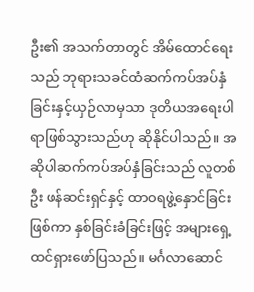ဦး၏ အသက်တာတွင် အိမ်ထောင်ရေးသည် ဘုရားသခင်ထံဆက်ကပ်အပ်နှံခြင်းနှင့်ယှဉ်လာမှသာ ဒုတိယအရေးပါရာဖြစ်သွားသည်ဟု ဆိုနိုင်ပါသည်။ အဆိုပါဆက်ကပ်အပ်နှံခြင်းသည် လူတစ်ဦး ဖန်ဆင်းရှင်နှင့် ထာဝရဖွဲ့နှောင်ခြင်းဖြစ်ကာ နှစ်ခြင်းခံခြင်းဖြင့် အများရှေ့ ထင်ရှားဖော်ပြသည်။ မင်္ဂလာဆောင်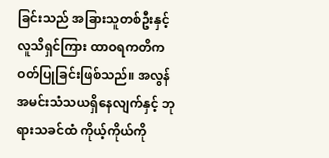ခြင်းသည် အခြားသူတစ်ဦးနှင့် လူသိရှင်ကြား ထာဝရကတိကဝတ်ပြုခြင်းဖြစ်သည်။ အလွန်အမင်းသံသယရှိနေလျက်နှင့် ဘုရားသခင်ထံ ကိုယ့်ကိုယ်ကို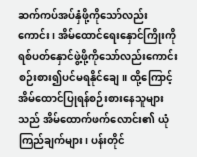ဆက်ကပ်အပ်နှံဖို့ကိုသော်လည်းကောင်း၊ အိမ်ထောင်ရေးနှောင်ကြိုးကို ရစ်ပတ်နှောင်ဖွဲ့ဖို့ကိုသော်လည်းကောင်း စဉ်းစား၍ပင်မရနိုင်ချေ။ ထို့ကြောင့် အိမ်ထောင်ပြုရန်စဉ်းစားနေသူများသည် အိမ်ထောက်ဖက်လောင်း၏ ယုံကြည်ချက်များ၊ ပန်းတိုင်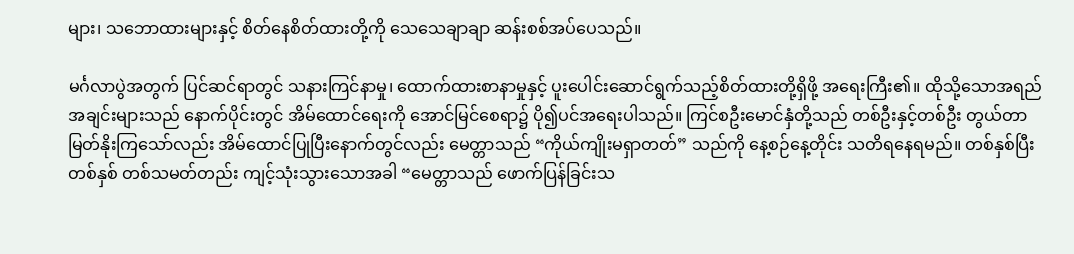များ၊ သဘောထားများနှင့် စိတ်နေစိတ်ထားတို့ကို သေသေချာချာ ဆန်းစစ်အပ်ပေသည်။

မင်္ဂလာပွဲအတွက် ပြင်ဆင်ရာတွင် သနားကြင်နာမှု၊ ထောက်ထားစာနာမှုနှင့် ပူးပေါင်းဆောင်ရွက်သည့်စိတ်ထားတို့ရှိဖို့ အရေးကြီး၏။ ထိုသို့သောအရည်အချင်းများသည် နောက်ပိုင်းတွင် အိမ်ထောင်ရေးကို အောင်မြင်စေရာ၌ ပို၍ပင်အရေးပါသည်။ ကြင်စဦးမောင်နှံတို့သည် တစ်ဦးနှင့်တစ်ဦး တွယ်တာမြတ်နိုးကြသော်လည်း အိမ်ထောင်ပြုပြီးနောက်တွင်လည်း မေတ္တာသည် “ကိုယ်ကျိုးမရှာတတ်” သည်ကို နေ့စဉ်နေ့တိုင်း သတိရနေရမည်။ တစ်နှစ်ပြီးတစ်နှစ် တစ်သမတ်တည်း ကျင့်သုံးသွားသောအခါ “မေတ္တာသည် ဖောက်ပြန်ခြင်းသ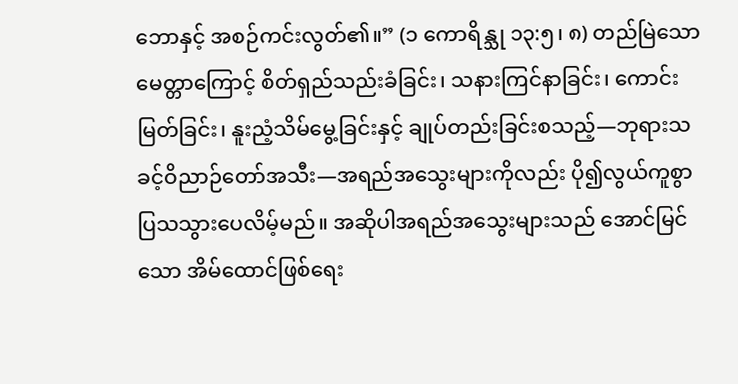ဘောနှင့် အစဉ်ကင်းလွတ်၏။” (၁ ကောရိန္သု ၁၃:၅၊ ၈) တည်မြဲသောမေတ္တာကြောင့် စိတ်ရှည်သည်းခံခြင်း၊ သနားကြင်နာခြင်း၊ ကောင်းမြတ်ခြင်း၊ နူးညံ့သိမ်မွေ့ခြင်းနှင့် ချုပ်တည်းခြင်းစသည့်—ဘုရားသခင့်ဝိညာဉ်တော်အသီး—အရည်အသွေးများကိုလည်း ပို၍လွယ်ကူစွာ ပြသသွားပေလိမ့်မည်။ အဆိုပါအရည်အသွေးများသည် အောင်မြင်သော အိမ်ထောင်ဖြစ်ရေး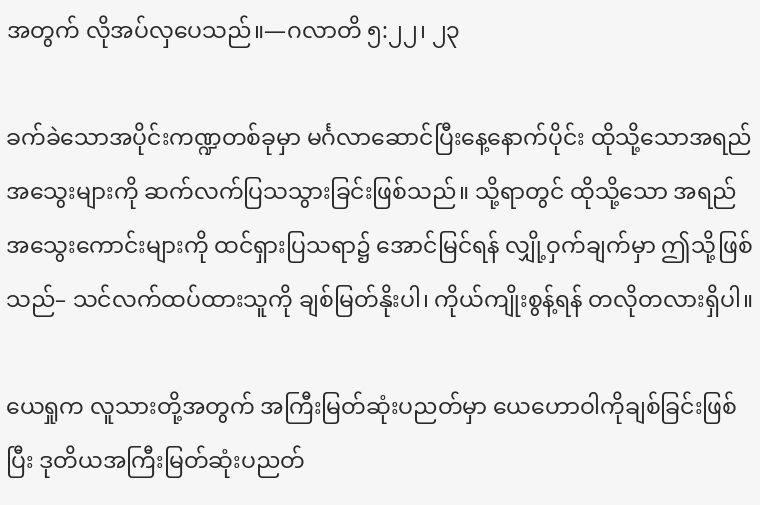အတွက် လိုအပ်လှပေသည်။—ဂလာတိ ၅:၂၂၊ ၂၃

ခက်ခဲသောအပိုင်းကဏ္ဍတစ်ခုမှာ မင်္ဂလာဆောင်ပြီးနေ့နောက်ပိုင်း ထိုသို့သောအရည်အသွေးများကို ဆက်လက်ပြသသွားခြင်းဖြစ်သည်။ သို့ရာတွင် ထိုသို့သော အရည်အသွေးကောင်းများကို ထင်ရှားပြသရာ၌ အောင်မြင်ရန် လျှို့ဝှက်ချက်မှာ ဤသို့ဖြစ်သည်– သင်လက်ထပ်ထားသူကို ချစ်မြတ်နိုးပါ၊ ကိုယ်ကျိုးစွန့်ရန် တလိုတလားရှိပါ။

ယေရှုက လူသားတို့အတွက် အကြီးမြတ်ဆုံးပညတ်မှာ ယေဟောဝါကိုချစ်ခြင်းဖြစ်ပြီး ဒုတိယအကြီးမြတ်ဆုံးပညတ်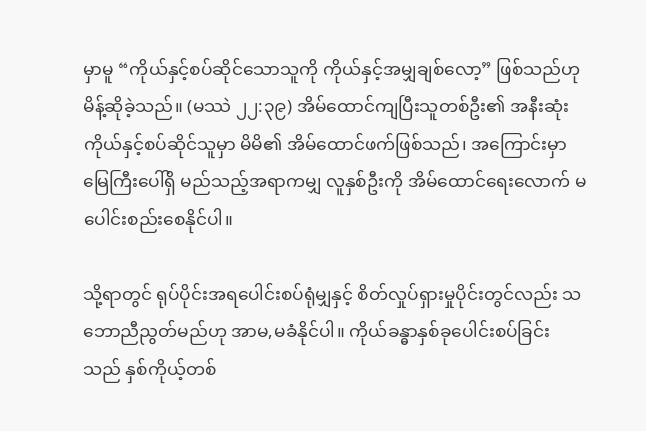မှာမူ “ကိုယ်နှင့်စပ်ဆိုင်သောသူကို ကိုယ်နှင့်အမျှချစ်လော့” ဖြစ်သည်ဟု မိန့်ဆိုခဲ့သည်။ (မဿဲ ၂၂:၃၉) အိမ်ထောင်ကျပြီးသူတစ်ဦး၏ အနီးဆုံး ကိုယ်နှင့်စပ်ဆိုင်သူမှာ မိမိ၏ အိမ်ထောင်ဖက်ဖြစ်သည်၊ အကြောင်းမှာ မြေကြီးပေါ်ရှိ မည်သည့်အရာကမျှ လူနှစ်ဦးကို အိမ်ထောင်ရေးလောက် မပေါင်းစည်းစေနိုင်ပါ။

သို့ရာတွင် ရုပ်ပိုင်းအရပေါင်းစပ်ရုံမျှနှင့် စိတ်လှုပ်ရှားမှုပိုင်းတွင်လည်း သဘောညီညွတ်မည်ဟု အာမ,မခံနိုင်ပါ။ ကိုယ်ခန္ဓာနှစ်ခုပေါင်းစပ်ခြင်းသည် နှစ်ကိုယ့်တစ်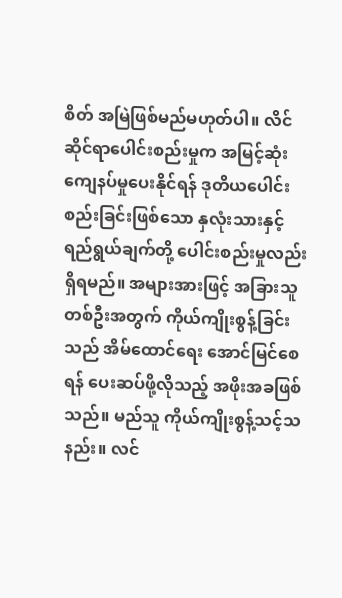စိတ် အမြဲဖြစ်မည်မဟုတ်ပါ။ လိင်ဆိုင်ရာပေါင်းစည်းမှုက အမြင့်ဆုံးကျေနပ်မှုပေးနိုင်ရန် ဒုတိယပေါင်းစည်းခြင်းဖြစ်သော နှလုံးသားနှင့် ရည်ရွယ်ချက်တို့ ပေါင်းစည်းမှုလည်းရှိရမည်။ အများအားဖြင့် အခြားသူတစ်ဦးအတွက် ကိုယ်ကျိုးစွန့်ခြင်းသည် အိမ်ထောင်ရေး အောင်မြင်စေရန် ပေးဆပ်ဖို့လိုသည့် အဖိုးအခဖြစ်သည်။ မည်သူ ကိုယ်ကျိုးစွန့်သင့်သနည်း။ လင်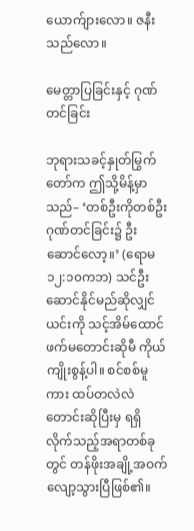ယောက်ျားလော။ ဇနီးသည်လော။

မေတ္တာပြခြင်းနှင့် ဂုဏ်တင်ခြင်း

ဘုရားသခင့်နှုတ်မြွက်တော်က ဤသို့မိန့်မှာသည်– ‘တစ်ဦးကိုတစ်ဦးဂုဏ်တင်ခြင်း၌ ဦးဆောင်လော့။’ (ရောမ ၁၂:၁၀ကဘ) သင်ဦးဆောင်နိုင်မည်ဆိုလျှင် ယင်းကို သင့်အိမ်ထောင်ဖက်မတောင်းဆိုမီ ကိုယ်ကျိုးစွန့်ပါ။ စင်စစ်မူကား ထပ်တလဲလဲတောင်းဆိုပြီးမှ ရရှိလိုက်သည့်အရာတစ်ခုတွင် တန်ဖိုးအချို့အဝက်လျော့သွားပြီဖြစ်၏။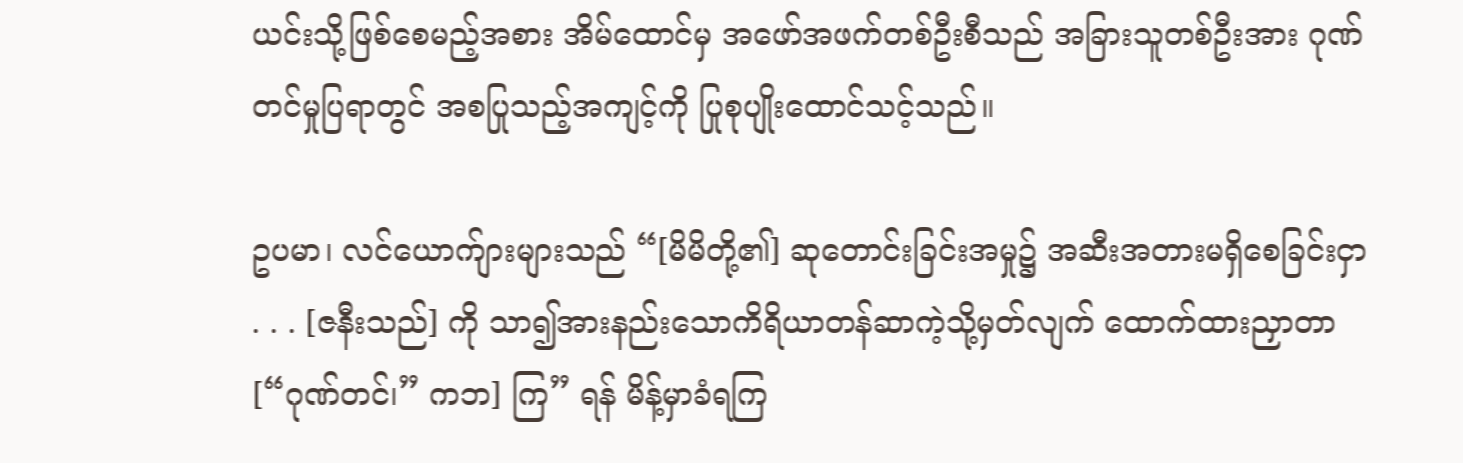ယင်းသို့ဖြစ်စေမည့်အစား အိမ်ထောင်မှ အဖော်အဖက်တစ်ဦးစီသည် အခြားသူတစ်ဦးအား ဂုဏ်တင်မှုပြရာတွင် အစပြုသည့်အကျင့်ကို ပြုစုပျိုးထောင်သင့်သည်။

ဥပမာ၊ လင်ယောက်ျားများသည် “[မိမိတို့၏] ဆုတောင်းခြင်းအမှု၌ အဆီးအတားမရှိစေခြင်းငှာ . . . [ဇနီးသည်] ကို သာ၍အားနည်းသောကိရိယာတန်ဆာကဲ့သို့မှတ်လျက် ထောက်ထားညှာတာ [“ဂုဏ်တင်၊” ကဘ] ကြ” ရန် မိန့်မှာခံရကြ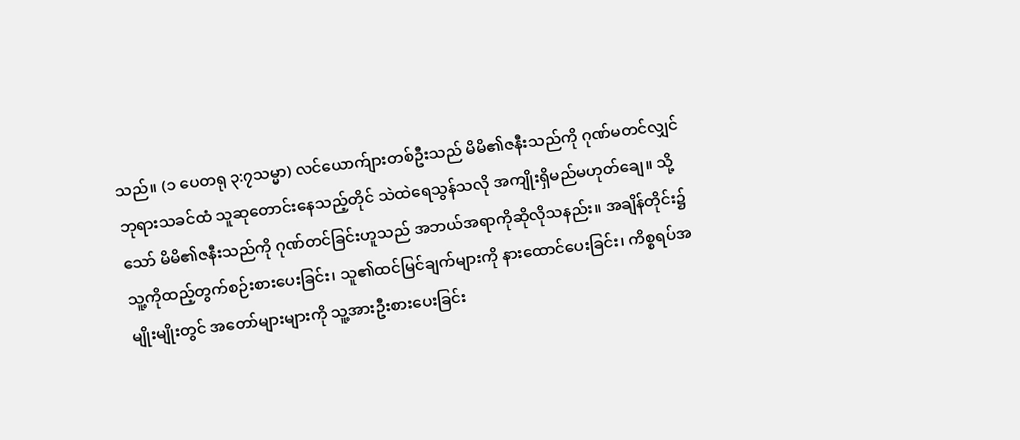သည်။ (၁ ပေတရု ၃:၇သမ္မာ) လင်ယောက်ျားတစ်ဦးသည် မိမိ၏ဇနီးသည်ကို ဂုဏ်မတင်လျှင် ဘုရားသခင်ထံ သူဆုတောင်းနေသည့်တိုင် သဲထဲရေသွန်သလို အကျိုးရှိမည်မဟုတ်ချေ။ သို့သော် မိမိ၏ဇနီးသည်ကို ဂုဏ်တင်ခြင်းဟူသည် အဘယ်အရာကိုဆိုလိုသနည်း။ အချိန်တိုင်း၌ သူ့ကိုထည့်တွက်စဉ်းစားပေးခြင်း၊ သူ၏ထင်မြင်ချက်များကို နားထောင်ပေးခြင်း၊ ကိစ္စရပ်အမျိုးမျိုးတွင် အတော်များများကို သူ့အားဦးစားပေးခြင်း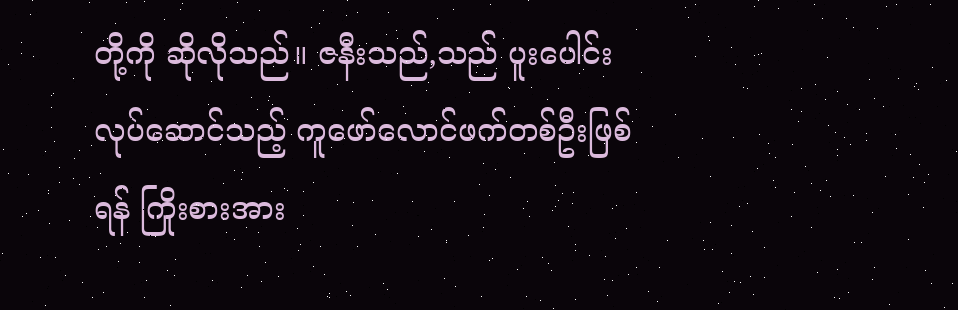တို့ကို ဆိုလိုသည်။ ဇနီးသည်,သည် ပူးပေါင်းလုပ်ဆောင်သည့် ကူဖော်လောင်ဖက်တစ်ဦးဖြစ်ရန် ကြိုးစားအား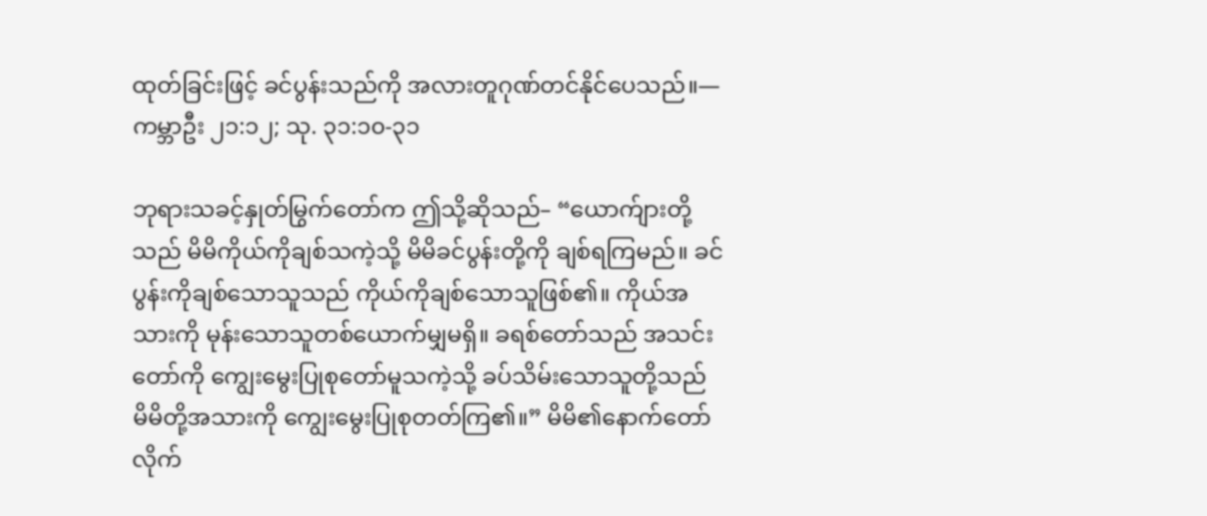ထုတ်ခြင်းဖြင့် ခင်ပွန်းသည်ကို အလားတူဂုဏ်တင်နိုင်ပေသည်။—ကမ္ဘာဦး ၂၁:၁၂; သု. ၃၁:၁၀-၃၁

ဘုရားသခင့်နှုတ်မြွက်တော်က ဤသို့ဆိုသည်– “ယောက်ျားတို့သည် မိမိကိုယ်ကိုချစ်သကဲ့သို့ မိမိခင်ပွန်းတို့ကို ချစ်ရကြမည်။ ခင်ပွန်းကိုချစ်သောသူသည် ကိုယ်ကိုချစ်သောသူဖြစ်၏။ ကိုယ်အသားကို မုန်းသောသူတစ်ယောက်မျှမရှိ။ ခရစ်တော်သည် အသင်းတော်ကို ကျွေးမွေးပြုစုတော်မူသကဲ့သို့ ခပ်သိမ်းသောသူတို့သည် မိမိတို့အသားကို ကျွေးမွေးပြုစုတတ်ကြ၏။” မိမိ၏နောက်တော်လိုက်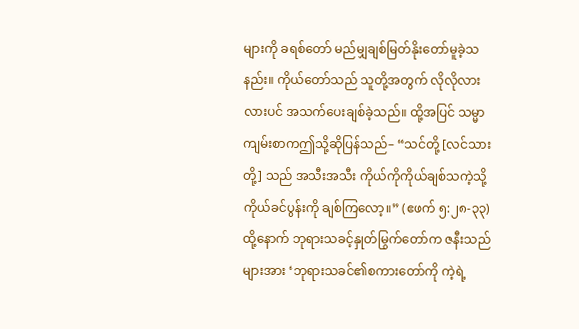များကို ခရစ်တော် မည်မျှချစ်မြတ်နိုးတော်မူခဲ့သနည်း။ ကိုယ်တော်သည် သူတို့အတွက် လိုလိုလားလားပင် အသက်ပေးချစ်ခဲ့သည်။ ထို့အပြင် သမ္မာကျမ်းစာကဤသို့ဆိုပြန်သည်– “သင်တို့ [လင်သားတို့] သည် အသီးအသီး ကိုယ်ကိုကိုယ်ချစ်သကဲ့သို့ ကိုယ်ခင်ပွန်းကို ချစ်ကြလော့။” (ဧဖက် ၅:၂၈-၃၃) ထို့နောက် ဘုရားသခင့်နှုတ်မြွက်တော်က ဇနီးသည်များအား ‘ဘုရားသခင်၏စကားတော်ကို ကဲ့ရဲ့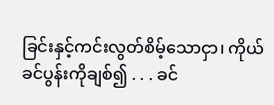ခြင်းနှင့်ကင်းလွတ်စိမ့်သောငှာ၊ ကိုယ်ခင်ပွန်းကိုချစ်၍ . . . ခင်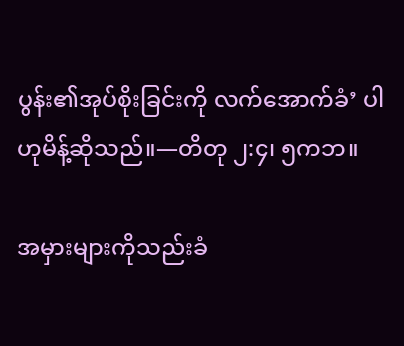ပွန်း၏အုပ်စိုးခြင်းကို လက်အောက်ခံ’ ပါဟုမိန့်ဆိုသည်။—တိတု ၂:၄၊ ၅ကဘ။

အမှားများကိုသည်းခံ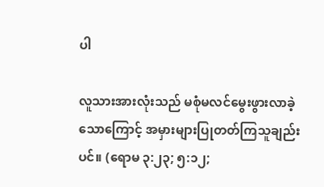ပါ

လူသားအားလုံးသည် မစုံမလင်မွေးဖွားလာခဲ့သောကြောင့် အမှားများပြုတတ်ကြသူချည်းပင်။ (ရောမ ၃:၂၃; ၅:၁၂;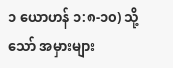၁ ယောဟန် ၁:၈-၁၀) သို့သော် အမှားများ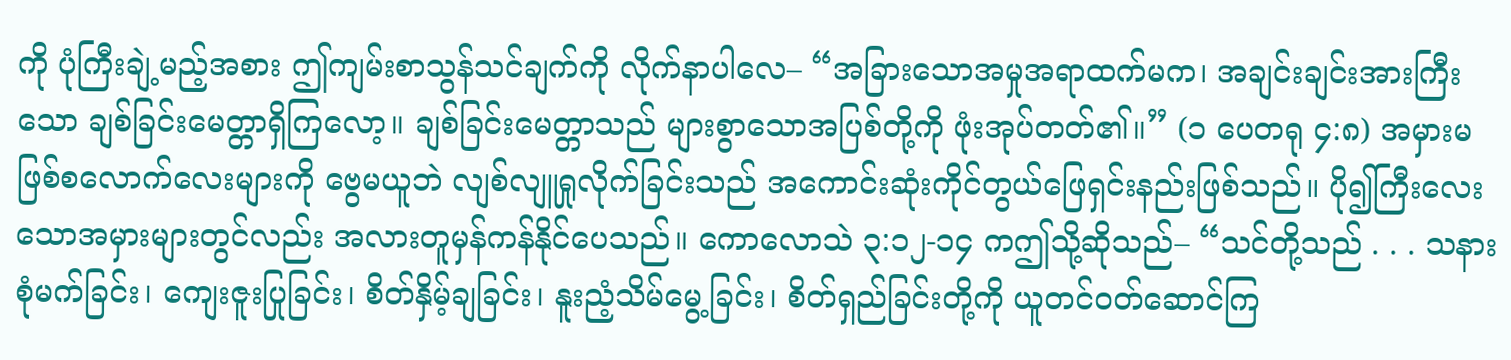ကို ပုံကြီးချဲ့မည့်အစား ဤကျမ်းစာသွန်သင်ချက်ကို လိုက်နာပါလေ– “အခြားသောအမှုအရာထက်မက၊ အချင်းချင်းအားကြီးသော ချစ်ခြင်းမေတ္တာရှိကြလော့။ ချစ်ခြင်းမေတ္တာသည် များစွာသောအပြစ်တို့ကို ဖုံးအုပ်တတ်၏။” (၁ ပေတရု ၄:၈) အမှားမဖြစ်စလောက်လေးများကို ဗွေမယူဘဲ လျစ်လျူရှုလိုက်ခြင်းသည် အကောင်းဆုံးကိုင်တွယ်ဖြေရှင်းနည်းဖြစ်သည်။ ပို၍ကြီးလေးသောအမှားများတွင်လည်း အလားတူမှန်ကန်နိုင်ပေသည်။ ကောလောသဲ ၃:၁၂-၁၄ ကဤသို့ဆိုသည်– “သင်တို့သည် . . . သနားစုံမက်ခြင်း၊ ကျေးဇူးပြုခြင်း၊ စိတ်နှိမ့်ချခြင်း၊ နူးညံ့သိမ်မွေ့ခြင်း၊ စိတ်ရှည်ခြင်းတို့ကို ယူတင်ဝတ်ဆောင်ကြ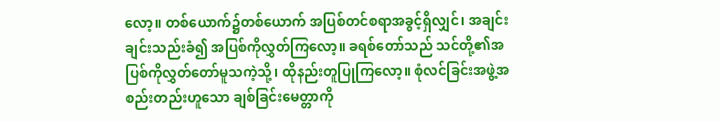လော့။ တစ်ယောက်၌တစ်ယောက် အပြစ်တင်စရာအခွင့်ရှိလျှင်၊ အချင်းချင်းသည်းခံ၍ အပြစ်ကိုလွှတ်ကြလော့။ ခရစ်တော်သည် သင်တို့၏အပြစ်ကိုလွှတ်တော်မူသကဲ့သို့၊ ထိုနည်းတူပြုကြလော့။ စုံလင်ခြင်းအဖွဲ့အစည်းတည်းဟူသော ချစ်ခြင်းမေတ္တာကို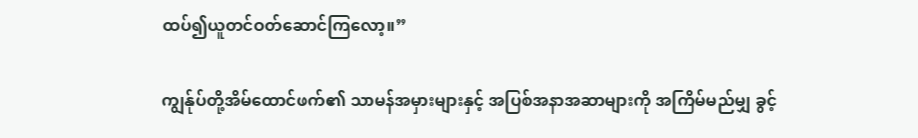ထပ်၍ယူတင်ဝတ်ဆောင်ကြလော့။”

ကျွန်ုပ်တို့အိမ်ထောင်ဖက်၏ သာမန်အမှားများနှင့် အပြစ်အနာအဆာများကို အကြိမ်မည်မျှ ခွင့်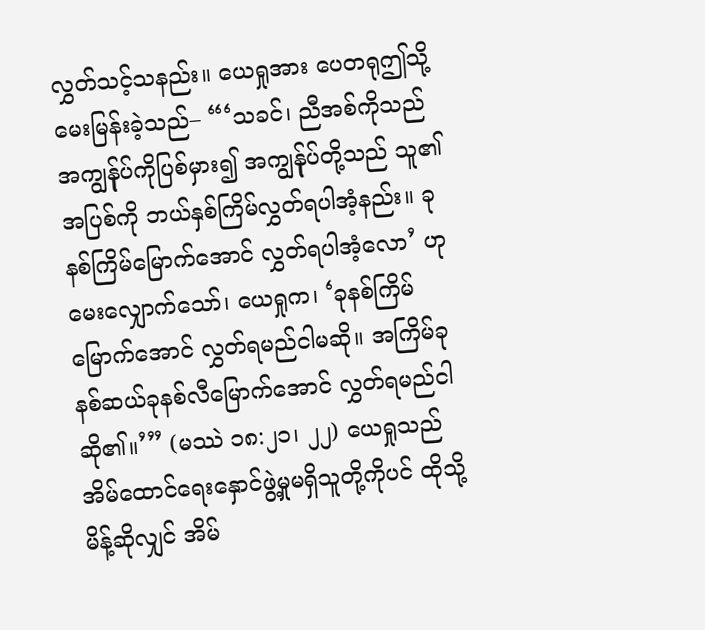လွှတ်သင့်သနည်း။ ယေရှုအား ပေတရုဤသို့မေးမြန်းခဲ့သည်– “‘သခင်၊ ညီအစ်ကိုသည် အကျွန်ုပ်ကိုပြစ်မှား၍ အကျွန်ုပ်တို့သည် သူ၏အပြစ်ကို ဘယ်နှစ်ကြိမ်လွှတ်ရပါအံ့နည်း။ ခုနစ်ကြိမ်မြောက်အောင် လွှတ်ရပါအံ့လော’ ဟု မေးလျှောက်သော်၊ ယေရှုက၊ ‘ခုနစ်ကြိမ်မြောက်အောင် လွှတ်ရမည်ငါမဆို။ အကြိမ်ခုနစ်ဆယ်ခုနစ်လီမြောက်အောင် လွှတ်ရမည်ငါဆို၏။’” (မဿဲ ၁၈:၂၁၊ ၂၂) ယေရှုသည် အိမ်ထောင်ရေးနှောင်ဖွဲ့မှုမရှိသူတို့ကိုပင် ထိုသို့ မိန့်ဆိုလျှင် အိမ်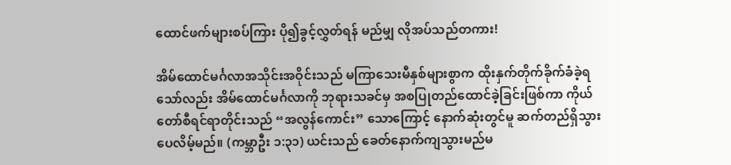ထောင်ဖက်များစပ်ကြား ပို၍ခွင့်လွှတ်ရန် မည်မျှ လိုအပ်သည်တကား!

အိမ်ထောင်မင်္ဂလာအသိုင်းအဝိုင်းသည် မကြာသေးမီနှစ်များစွာက ထိုးနှက်တိုက်ခိုက်ခံခဲ့ရသော်လည်း အိမ်ထောင်မင်္ဂလာကို ဘုရားသခင်မှ အစပြုတည်ထောင်ခဲ့ခြင်းဖြစ်ကာ ကိုယ်တော်စီရင်ရာတိုင်းသည် “အလွန်ကောင်း” သောကြောင့် နောက်ဆုံးတွင်မူ ဆက်တည်ရှိသွားပေလိမ့်မည်။ (ကမ္ဘာဦး ၁:၃၁) ယင်းသည် ခေတ်နောက်ကျသွားမည်မ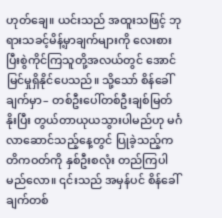ဟုတ်ချေ။ ယင်းသည် အထူးသဖြင့် ဘုရားသခင့်မိန့်မှာချက်များကို လေးစားပြီးစွဲကိုင်ကြသူတို့အလယ်တွင် အောင်မြင်မှုရှိနိုင်ပေသည်။ သို့သော် စိန်ခေါ်ချက်မှာ– တစ်ဦးပေါ်တစ်ဦးချစ်မြတ်နိုးပြီး တွယ်တာယုယသွားပါမည်ဟု မင်္ဂလာဆောင်သည့်နေ့တွင် ပြုခဲ့သည့်ကတိကဝတ်ကို နှစ်ဦးစလုံး တည်ကြပါမည်လော။ ၎င်းသည် အမှန်ပင် စိန်ခေါ်ချက်တစ်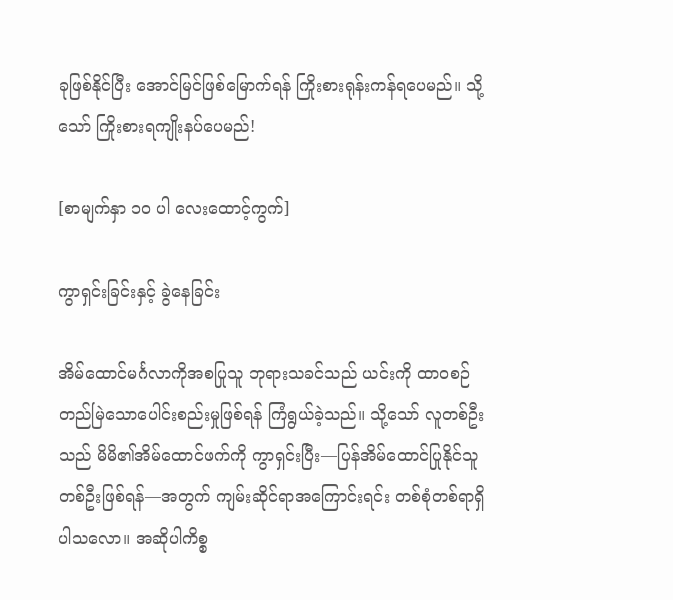ခုဖြစ်နိုင်ပြီး အောင်မြင်ဖြစ်မြောက်ရန် ကြိုးစားရုန်းကန်ရပေမည်။ သို့သော် ကြိုးစားရကျိုးနပ်ပေမည်!

[စာမျက်နှာ ၁၀ ပါ လေးထောင့်ကွက်]

ကွာရှင်းခြင်းနှင့် ခွဲနေခြင်း

အိမ်ထောင်မင်္ဂလာကိုအစပြုသူ ဘုရားသခင်သည် ယင်းကို ထာဝစဉ်တည်မြဲသောပေါင်းစည်းမှုဖြစ်ရန် ကြံရွယ်ခဲ့သည်။ သို့သော် လူတစ်ဦးသည် မိမိ၏အိမ်ထောင်ဖက်ကို ကွာရှင်းပြီး—ပြန်အိမ်ထောင်ပြုနိုင်သူတစ်ဦးဖြစ်ရန်—အတွက် ကျမ်းဆိုင်ရာအကြောင်းရင်း တစ်စုံတစ်ရာရှိပါသလော။ အဆိုပါကိစ္စ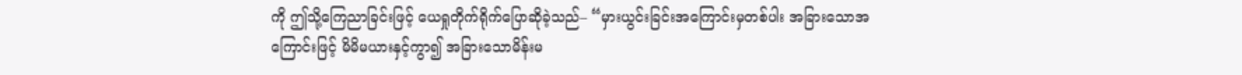ကို ဤသို့ကြေညာခြင်းဖြင့် ယေရှုတိုက်ရိုက်ပြောဆိုခဲ့သည်– “မှားယွင်းခြင်းအကြောင်းမှတစ်ပါး အခြားသောအကြောင်းဖြင့် မိမိမယားနှင့်ကွာ၍ အခြားသောမိန်းမ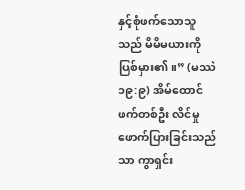နှင့်စုံဖက်သောသူသည် မိမိမယားကိုပြစ်မှား၏။” (မဿဲ ၁၉:၉) အိမ်ထောင်ဖက်တစ်ဦး လိင်မှုဖောက်ပြားခြင်းသည်သာ ကွာရှင်း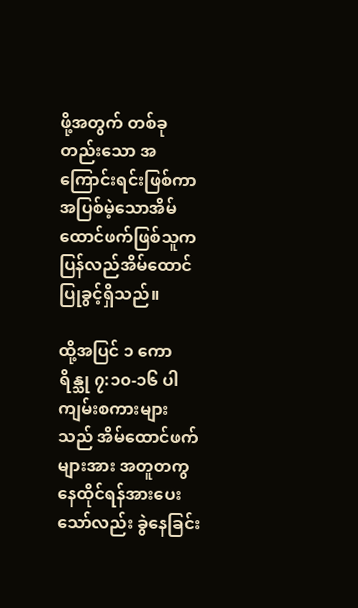ဖို့အတွက် တစ်ခုတည်းသော အကြောင်းရင်းဖြစ်ကာ အပြစ်မဲ့သောအိမ်ထောင်ဖက်ဖြစ်သူက ပြန်လည်အိမ်ထောင်ပြုခွင့်ရှိသည်။

ထို့အပြင် ၁ ကောရိန္သု ၇:၁၀-၁၆ ပါကျမ်းစကားများသည် အိမ်ထောင်ဖက်များအား အတူတကွနေထိုင်ရန်အားပေးသော်လည်း ခွဲနေခြင်း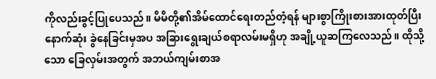ကိုလည်းခွင့်ပြုပေသည်။ မိမိတို့၏အိမ်ထောင်ရေးတည်တံ့ရန် များစွာကြိုးစားအားထုတ်ပြီး နောက်ဆုံး ခွဲနေခြင်းမှအပ အခြားရွေးချယ်စရာလမ်းမရှိဟု အချို့ယူဆကြလေသည်။ ထိုသို့သော ခြေလှမ်းအတွက် အဘယ်ကျမ်းစာအ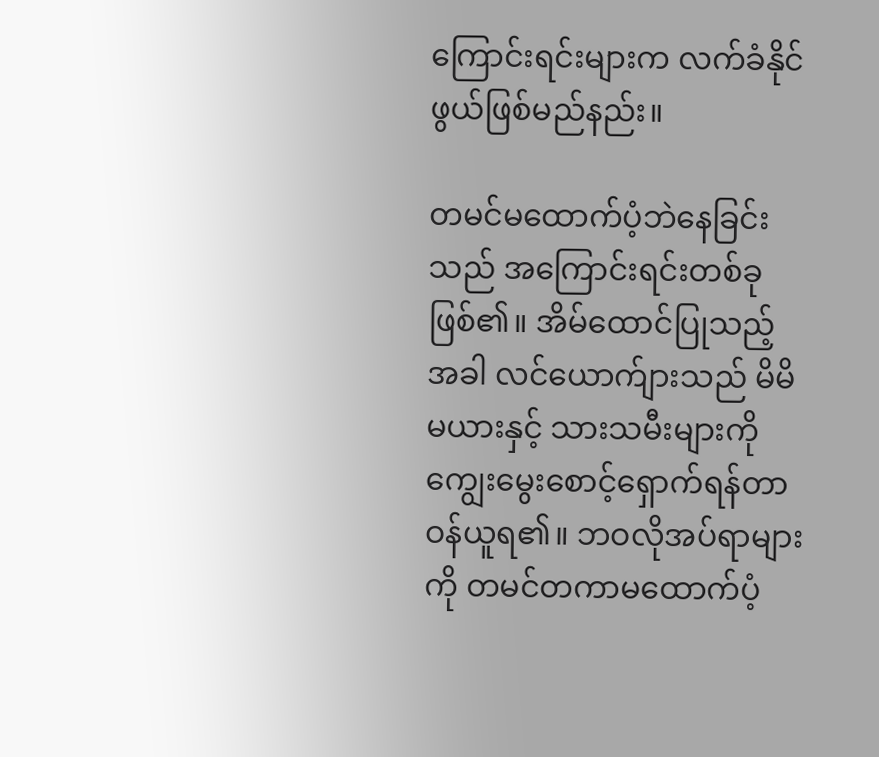ကြောင်းရင်းများက လက်ခံနိုင်ဖွယ်ဖြစ်မည်နည်း။

တမင်မထောက်ပံ့ဘဲနေခြင်းသည် အကြောင်းရင်းတစ်ခုဖြစ်၏။ အိမ်ထောင်ပြုသည့်အခါ လင်ယောက်ျားသည် မိမိမယားနှင့် သားသမီးများကို ကျွေးမွေးစောင့်ရှောက်ရန်တာဝန်ယူရ၏။ ဘဝလိုအပ်ရာများကို တမင်တကာမထောက်ပံ့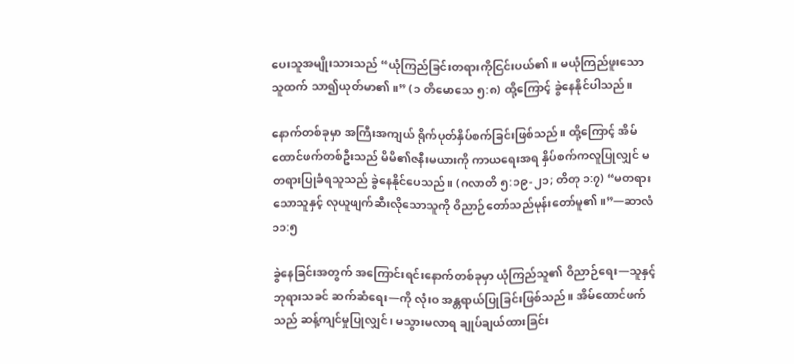ပေးသူအမျိုးသားသည် “ယုံကြည်ခြင်းတရားကိုငြင်းပယ်၏။ မယုံကြည်ဖူးသောသူထက် သာ၍ယုတ်မာ၏။” (၁ တိမောသေ ၅:၈) ထို့ကြောင့် ခွဲနေနိုင်ပါသည်။

နောက်တစ်ခုမှာ အကြီးအကျယ် ရိုက်ပုတ်နှိပ်စက်ခြင်းဖြစ်သည်။ ထို့ကြောင့် အိမ်ထောင်ဖက်တစ်ဦးသည် မိမိ၏ဇနီးမယားကို ကာယရေးအရ နှိပ်စက်ကလူပြုလျှင် မတရားပြုခံရသူသည် ခွဲနေနိုင်ပေသည်။ (ဂလာတိ ၅:၁၉-၂၁; တိတု ၁:၇) “မတရားသောသူနှင့် လုယူဖျက်ဆီးလိုသောသူကို ဝိညာဉ်တော်သည်မုန်းတော်မူ၏။”—ဆာလံ ၁၁:၅

ခွဲနေခြင်းအတွက် အကြောင်းရင်းနောက်တစ်ခုမှာ ယုံကြည်သူ၏ ဝိညာဉ်ရေး—သူနှင့်ဘုရားသခင် ဆက်ဆံရေး—ကို လုံးဝ အန္တရာယ်ပြုခြင်းဖြစ်သည်။ အိမ်ထောင်ဖက်သည် ဆန့်ကျင်မှုပြုလျှင်၊ မသွားမလာရ ချုပ်ချယ်ထားခြင်း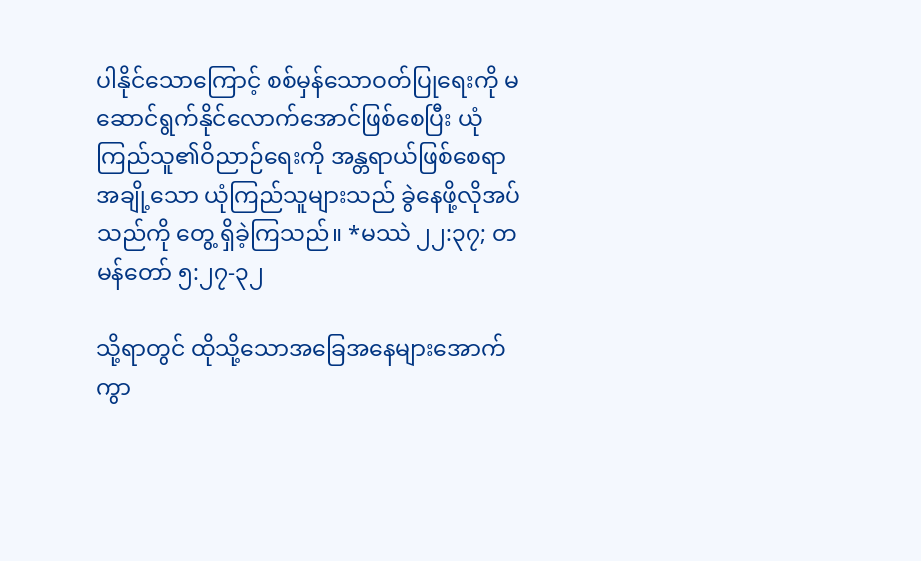ပါနိုင်သောကြောင့် စစ်မှန်သောဝတ်ပြုရေးကို မဆောင်ရွက်နိုင်လောက်အောင်ဖြစ်စေပြီး ယုံကြည်သူ၏ဝိညာဉ်ရေးကို အန္တရာယ်ဖြစ်စေရာ အချို့သော ယုံကြည်သူများသည် ခွဲနေဖို့လိုအပ်သည်ကို တွေ့ ရှိခဲ့ကြသည်။ *မဿဲ ၂၂:၃၇; တမန်တော် ၅:၂၇-၃၂

သို့ရာတွင် ထိုသို့သောအခြေအနေများအောက် ကွာ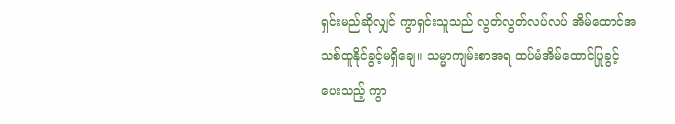ရှင်းမည်ဆိုလျှင် ကွာရှင်းသူသည် လွတ်လွတ်လပ်လပ် အိမ်ထောင်အသစ်ထူနိုင်ခွင့်မရှိချေ။ သမ္မာကျမ်းစာအရ ထပ်မံအိမ်ထောင်ပြုခွင့်ပေးသည့် ကွာ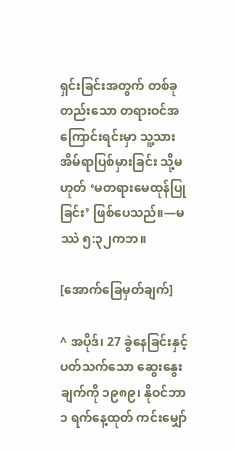ရှင်းခြင်းအတွက် တစ်ခုတည်းသော တရားဝင်အကြောင်းရင်းမှာ သူ့သားအိမ်ရာပြစ်မှားခြင်း သို့မဟုတ် ‘မတရားမေထုန်ပြုခြင်း’ ဖြစ်ပေသည်။—မဿဲ ၅:၃၂ကဘ။

[အောက်ခြေမှတ်ချက်]

^ အပိုဒ်၊ 27 ခွဲနေခြင်းနှင့်ပတ်သက်သော ဆွေးနွေးချက်ကို ၁၉၈၉၊ နိုဝင်ဘာ ၁ ရက်နေ့ထုတ် ကင်းမျှော်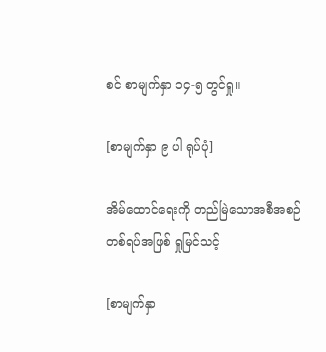စင် စာမျက်နှာ ၁၄-၅ တွင်ရှု။

[စာမျက်နှာ ၉ ပါ ရုပ်ပုံ]

အိမ်ထောင်ရေးကို တည်မြဲသောအစီအစဉ်တစ်ရပ်အဖြစ် ရှုမြင်သင့်

[စာမျက်နှာ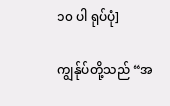၁၀ ပါ ရုပ်ပုံ]

ကျွန်ုပ်တို့သည် “အ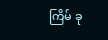ကြိမ် ခု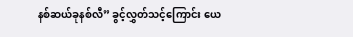နစ်ဆယ်ခုနစ်လီ” ခွင့်လွှတ်သင့်ကြောင်း ယေ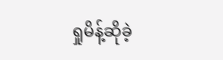ရှုမိန့်ဆိုခဲ့